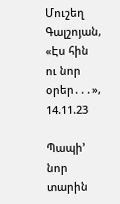Մուշեղ Գալշոյան, «Էս հին ու նոր օրեր․․․», 14.11.23

Պապի’ նոր տարին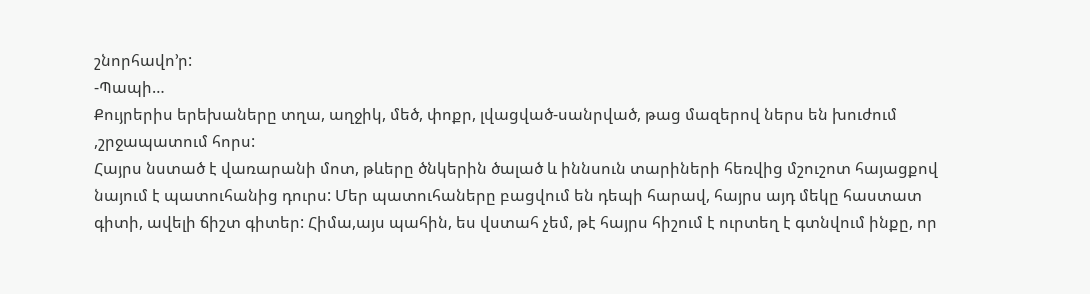շնորհավո’ր:
-Պապի…
Քույրերիս երեխաները տղա, աղջիկ, մեծ, փոքր, լվացված-սանրված, թաց մազերով ներս են խուժում ,շրջապատում հորս:
Հայրս նստած է վառարանի մոտ, թևերը ծնկերին ծալած և իննսուն տարիների հեռվից մշուշոտ հայացքով նայում է պատուհանից դուրս: Մեր պատուհաները բացվում են դեպի հարավ, հայրս այդ մեկը հաստատ գիտի, ավելի ճիշտ գիտեր: Հիմա,այս պահին, ես վստահ չեմ, թէ հայրս հիշում է ուրտեղ է գտնվում ինքը, որ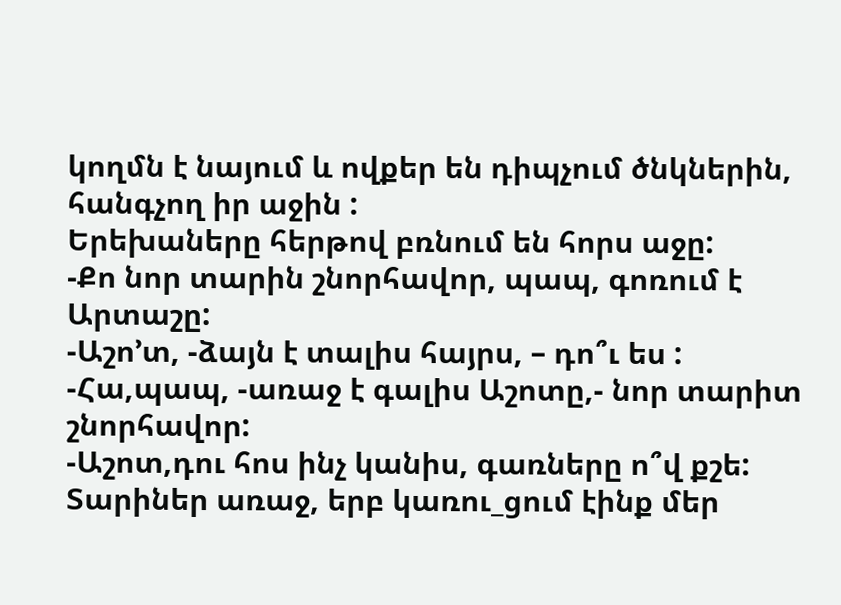կողմն է նայում և ովքեր են դիպչում ծնկներին, հանգչող իր աջին :
Երեխաները հերթով բռնում են հորս աջը:
-Քո նոր տարին շնորհավոր, պապ, գոռում է Արտաշը:
-Աշո’տ, -ձայն է տալիս հայրս, – դո՞ւ ես :
-Հա,պապ, -առաջ է գալիս Աշոտը,- նոր տարիտ շնորհավոր:
-Աշոտ,դու հոս ինչ կանիս, գառները ո՞վ քշե:
Տարիներ առաջ, երբ կառու_ցում էինք մեր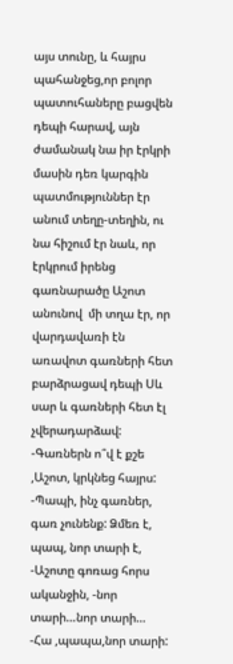այս տունը, և հայրս պահանջեց,որ բոլոր պատուհաները բացվեն դեպի հարավ, այն ժամանակ նա իր էրկրի մասին դեռ կարգին պատմություններ էր անում տեղը-տեղին, ու նա հիշում էր նաև, որ էրկրում իրենց գառնարածը Աշոտ անունով  մի տղա էր, որ վարդավառի էն առավոտ գառների հետ բարձրացավ դեպի Սև սար և գառների հետ էլ չվերադարձավ:
-Գառներն ո՞վ է քշե ,Աշոտ, կրկնեց հայրս:
-Պապի, ինչ գառներ, գառ չունենք: Ձմեռ է, պապ, նոր տարի է, -Աշոտը գոռաց հորս  ականջին, -նոր տարի…նոր տարի…
-Հա ,պապա,նոր տարի: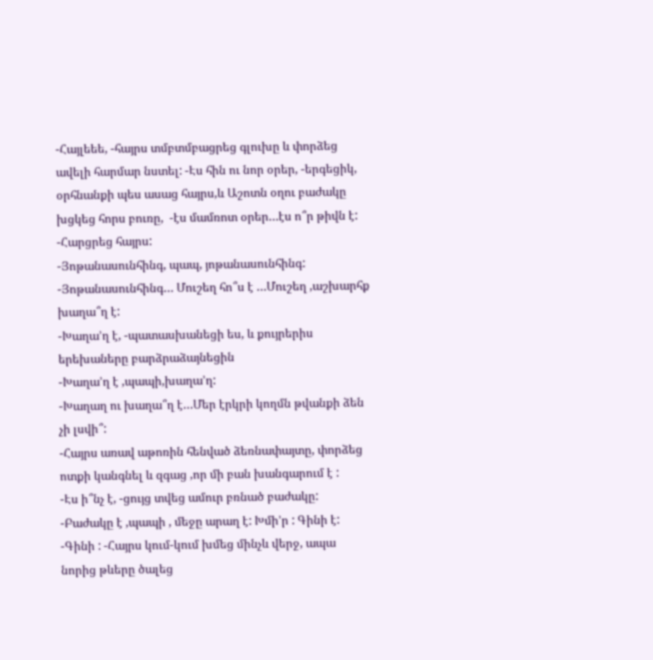-Հայլեեե, -հայրս տմբտմբացրեց գլուխը և փորձեց ավելի հարմար նստել: -Էս հին ու նոր օրեր, -երգեցիկ, օրհնանքի պես ասաց հայրս,և Աշոտն օղու բաժակը խցկեց հորս բուռը,  -էս մամռոտ օրեր…էս ո՞ր թիվն է: -Հարցրեց հայրս:
-Յոթանասունհինգ, պապ, յոթանասունհինգ:
-Յոթանասունհինգ… Մուշեղ հո՞ս է …Մուշեղ ,աշխարհք խաղա՞ղ է:
-Խաղա’ղ է, -պատասխանեցի ես, և քույրերիս երեխաները բարձրաձայնեցին
-Խաղա’ղ է ,պապի,խաղա’ղ:
-Խաղաղ ու խաղա՞ղ է…Մեր էրկրի կողմն թվանքի ձեն չի լսվի՞:
-Հայրս առավ աթոռին հենված ձեռնափայտը, փորձեց ոտքի կանգնել և զգաց ,որ մի բան խանգարում է :
-Էս ի՞նչ է, -ցույց տվեց ամուր բռնած բաժակը:
-Բաժակը է ,պապի , մեջը արաղ է: Խմի’ր : Գինի է:
-Գինի : -Հայրս կում-կում խմեց մինչև վերջ, ապա նորից թևերը ծալեց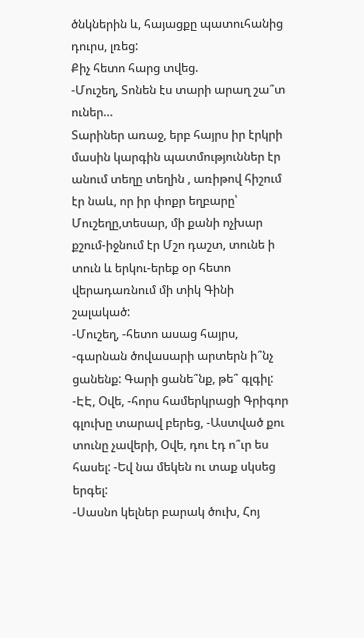ծնկներին և, հայացքը պատուհանից դուրս, լռեց:
Քիչ հետո հարց տվեց.
-Մուշեղ, Տոնեն էս տարի արաղ շա՞տ ուներ…
Տարիներ առաջ, երբ հայրս իր էրկրի մասին կարգին պատմություններ էր անում տեղը տեղին , առիթով հիշում էր նաև, որ իր փոքր եղբարը՝ Մուշեղը,տեսար, մի քանի ոչխար քշում-իջնում էր Մշո դաշտ, տունե ի տուն և երկու-երեք օր հետո վերադառնում մի տիկ Գինի շալակած:
-Մուշեղ, -հետո ասաց հայրս, -գարնան ծովասարի արտերն ի՞նչ ցանենք: Գարի ցանե՞նք, թե՞ գլգիլ:
-ԷԷ, Օվե, -հորս համերկրացի Գրիգոր գլուխը տարավ բերեց, -Աստված քու տունը չավերի, Օվե, դու էդ ո՞ւր ես հասել: -Եվ նա մեկեն ու տաք սկսեց երգել:
-Սասնո կելներ բարակ ծուխ, Հոյ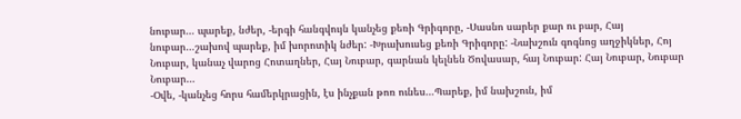նուբար… պարեք, նժեր, -երգի հանգվույն կանչեց քեռի Գրիգորը, -Սասնո սարեր քար ու բար, Հայ նուբար…շախով պարեք, իմ խորոտիկ նժեր: -Խրախուսեց քեռի Գրիգորը: -Նախշուն գոգնոց աղջիկներ, Հոյ Նուբար, կանաչ վարոց Հոտաղներ, Հայ Նուբար, գարնան կելնեն Ծովասար, հայ Նուբար: Հայ Նուբար, Նուբար Նուբար…
-Օվե, -կանչեց հորս համերկրացին, էս ինչքան թոռ ունես…Պարեք, իմ նախշուն, իմ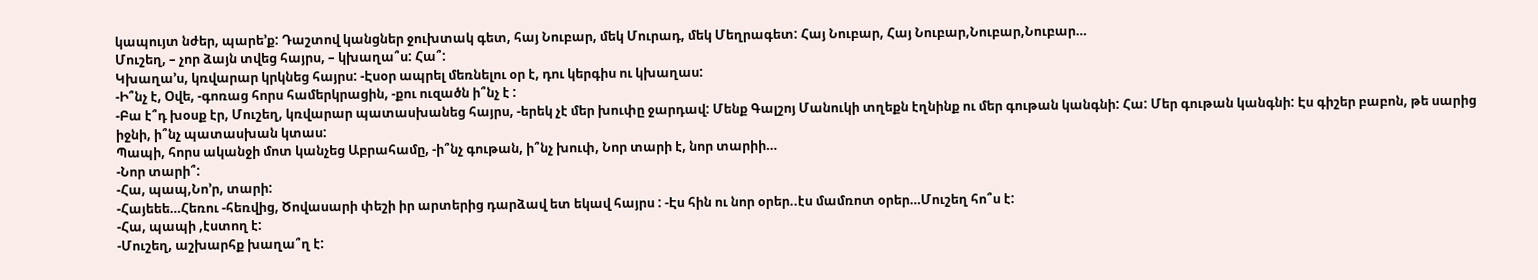կապույտ նժեր, պարե’ք: Դաշտով կանցներ ջուխտակ գետ, հայ Նուբար, մեկ Մուրադ, մեկ Մեղրագետ: Հայ Նուբար, Հայ Նուբար,Նուբար,Նուբար…
Մուշեղ, – չոր ձայն տվեց հայրս, – կխաղա՞ս: Հա՞:
Կխաղա’ս, կռվարար կրկնեց հայրս: -Էսօր ապրել մեռնելու օր է, դու կերգիս ու կխաղաս:
-Ի՞նչ է, Օվե, -գոռաց հորս համերկրացին, -քու ուզածն ի՞նչ է :
-Բա է՞դ խօսք էր, Մուշեղ, կռվարար պատասխանեց հայրս, -երեկ չէ մեր խուփը ջարդավ: Մենք Գալշոյ Մանուկի տղեքն էղնինք ու մեր գութան կանգնի: Հա: Մեր գութան կանգնի: Էս գիշեր բաբոն, թե սարից իջնի, ի՞նչ պատասխան կտաս:
Պապի, հորս ականջի մոտ կանչեց Աբրահամը, -ի՞նչ գութան, ի՞նչ խուփ, Նոր տարի է, նոր տարիի…
-Նոր տարի՞:
-Հա, պապ,Նո’ր, տարի:
-Հայեեե…Հեռու -հեռվից, Ծովասարի փեշի իր արտերից դարձավ ետ եկավ հայրս : -Էս հին ու նոր օրեր..էս մամռոտ օրեր…Մուշեղ հո՞ս է:
-Հա, պապի ,էստող է:
-Մուշեղ, աշխարհք խաղա՞ղ է: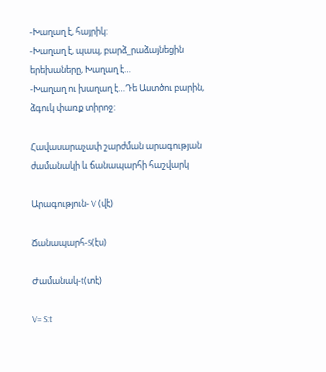-Խաղաղ է, հայրիկ:
-Խաղաղ է, պապ, բարձ_րաձայնեցին երեխաները, Խաղաղ է…
-Խաղաղ ու խաղաղ է…Դե Աստծու բարին, ձգուկ փառք տիրոջ:

Հավասարաչափ շարժման արագության ժամանակի և ճանապարհի հաշվարկ

Արագություն- V (վէ)

Ճանապարհ-S(էս)

Ժամանակ-t(տէ)

V= S:t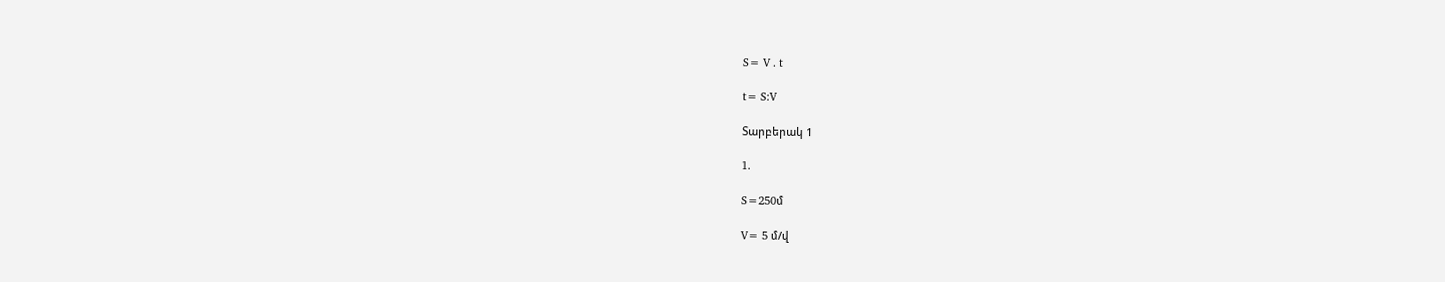S= V . t

t= S:V

Տարբերակ 1

1.

S=250մ

V= 5 մ/վ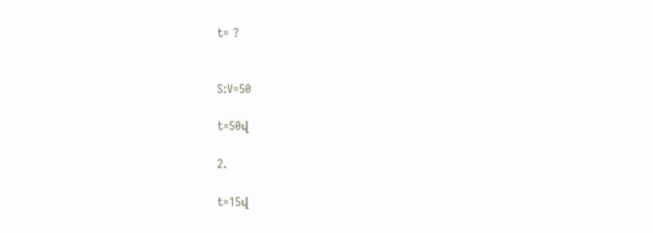t= ?


S:V=50

t=50վ

2.

t=15վ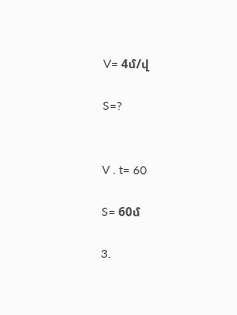V= 4մ/վ

S=?


V . t= 60

S= 60մ

3.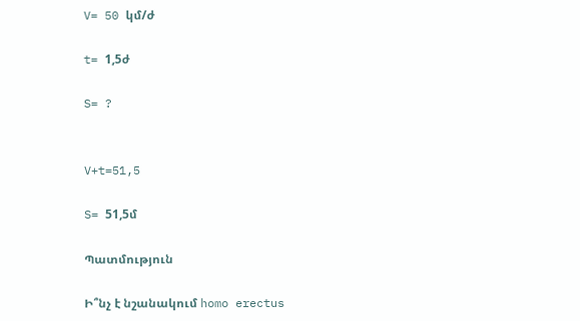V= 50 կմ/ժ

t= 1,5ժ

S= ?


V+t=51,5

S= 51,5մ

Պատմություն

Ի՞նչ է նշանակում homo erectus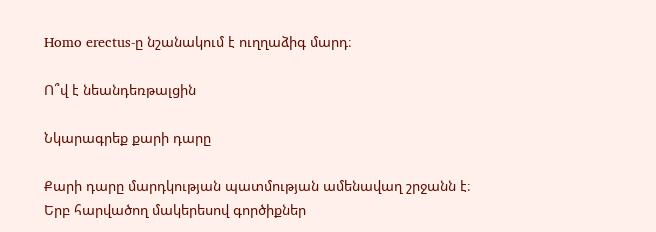Homo erectus-ը նշանակում է ուղղաձիգ մարդ։

Ո՞վ է նեանդեռթալցին

Նկարագրեք քարի դարը

Քարի դարը մարդկության պատմության ամենավաղ շրջանն է։ Երբ հարվածող մակերեսով գործիքներ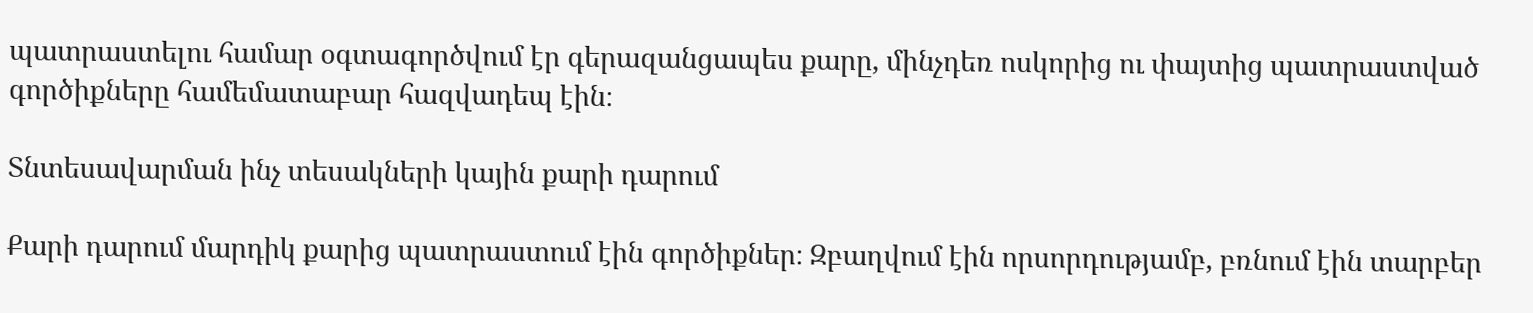պատրաստելու համար օգտագործվում էր գերազանցապես քարը, մինչդեռ ոսկորից ու փայտից պատրաստված գործիքները համեմատաբար հազվադեպ էին։

Տնտեսավարման ինչ տեսակների կային քարի դարում

Քարի դարում մարդիկ քարից պատրաստում էին գործիքներ։ Զբաղվում էին որսորդությամբ, բռնում էին տարբեր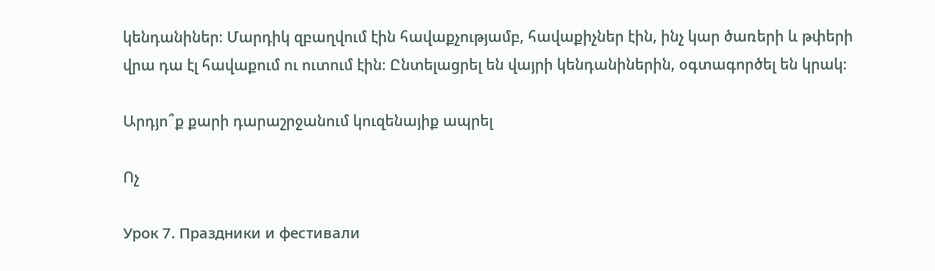կենդանիներ։ Մարդիկ զբաղվում էին հավաքչությամբ, հավաքիչներ էին, ինչ կար ծառերի և թփերի վրա դա էլ հավաքում ու ուտում էին։ Ընտելացրել են վայրի կենդանիներին, օգտագործել են կրակ։

Արդյո՞ք քարի դարաշրջանում կուզենայիք ապրել

Ոչ

Урок 7. Праздники и фестивали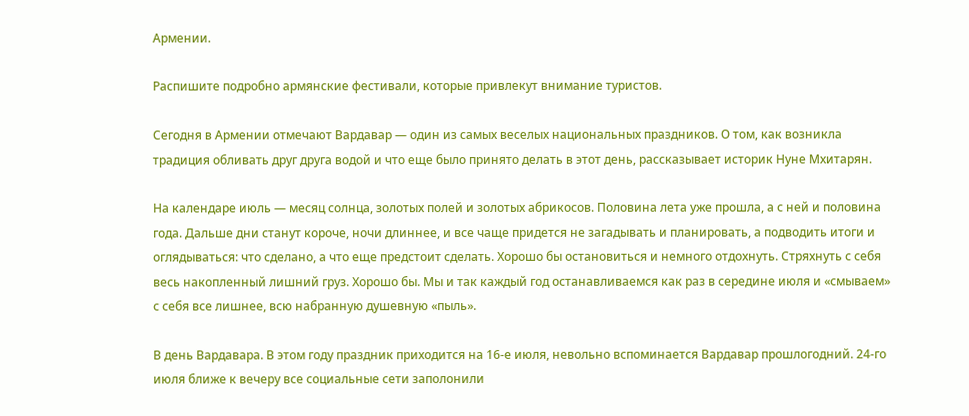Армении.

Распишите подробно армянские фестивали, которые привлекут внимание туристов.

Сегодня в Армении отмечают Вардавар — один из самых веселых национальных праздников. О том, как возникла традиция обливать друг друга водой и что еще было принято делать в этот день, рассказывает историк Нуне Мхитарян.

На календаре июль — месяц солнца, золотых полей и золотых абрикосов. Половина лета уже прошла, а с ней и половина года. Дальше дни станут короче, ночи длиннее, и все чаще придется не загадывать и планировать, а подводить итоги и оглядываться: что сделано, а что еще предстоит сделать. Хорошо бы остановиться и немного отдохнуть. Стряхнуть с себя весь накопленный лишний груз. Хорошо бы. Мы и так каждый год останавливаемся как раз в середине июля и «смываем» с себя все лишнее, всю набранную душевную «пыль».

В день Вардавара. В этом году праздник приходится на 16-е июля, невольно вспоминается Вардавар прошлогодний. 24-го июля ближе к вечеру все социальные сети заполонили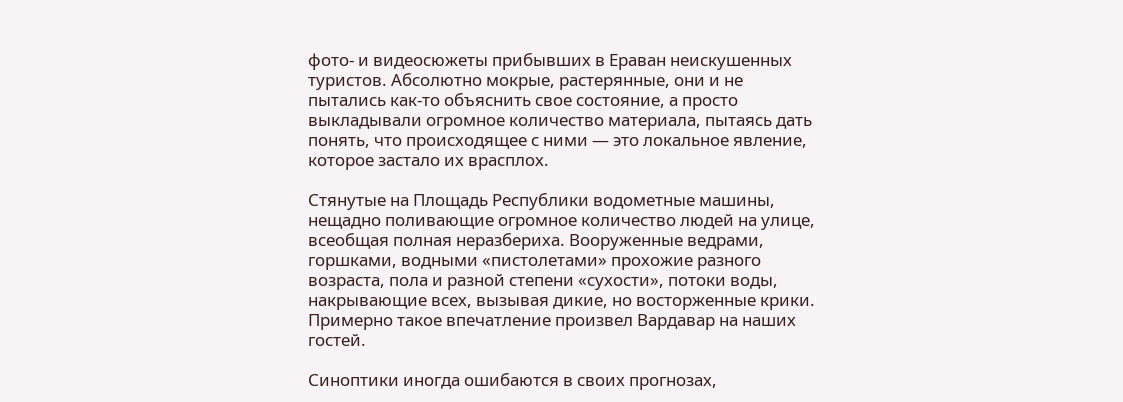фото- и видеосюжеты прибывших в Ераван неискушенных туристов. Абсолютно мокрые, растерянные, они и не пытались как-то объяснить свое состояние, а просто выкладывали огромное количество материала, пытаясь дать понять, что происходящее с ними — это локальное явление, которое застало их врасплох.

Стянутые на Площадь Республики водометные машины, нещадно поливающие огромное количество людей на улице, всеобщая полная неразбериха. Вооруженные ведрами, горшками, водными «пистолетами» прохожие разного возраста, пола и разной степени «сухости», потоки воды, накрывающие всех, вызывая дикие, но восторженные крики. Примерно такое впечатление произвел Вардавар на наших гостей.

Синоптики иногда ошибаются в своих прогнозах,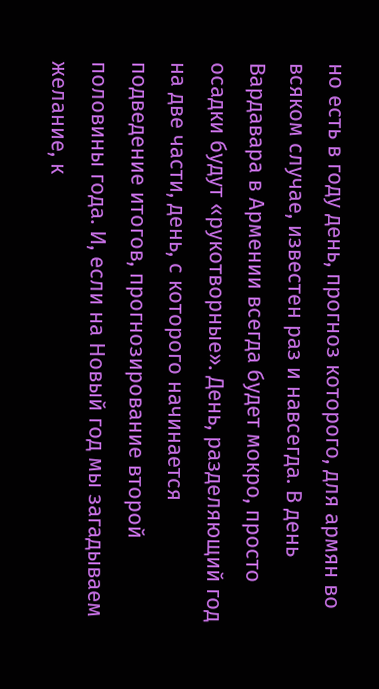но есть в году день, прогноз которого, для армян во всяком случае, известен раз и навсегда. В день Вардавара в Армении всегда будет мокро, просто осадки будут «рукотворные». День, разделяющий год на две части, день, с которого начинается подведение итогов, прогнозирование второй половины года. И, если на Новый год мы загадываем желание, к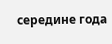середине года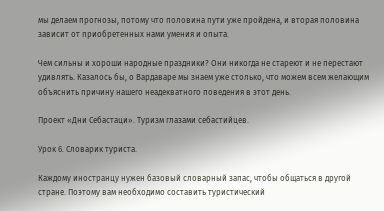мы делаем прогнозы, потому что половина пути уже пройдена, и вторая половина зависит от приобретенных нами умения и опыта.

Чем сильны и хороши народные праздники? Они никогда не стареют и не перестают удивлять. Казалось бы, о Вардаваре мы знаем уже столько, что можем всем желающим объяснить причину нашего неадекватного поведения в этот день.

Проект «Дни Себастаци». Туризм глазами себастийцев.

Урок 6. Словарик туриста.

Каждому иностранцу нужен базовый словарный запас, чтобы общаться в другой стране. Поэтому вам необходимо составить туристический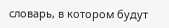словарь, в котором будут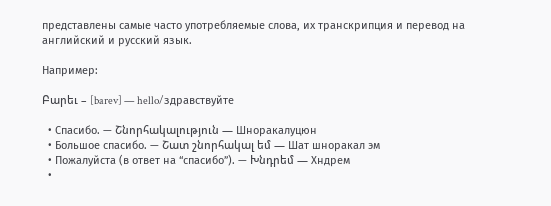представлены самые часто употребляемые слова, их транскрипция и перевод на английский и русский язык.

Например:

Բարեւ – [barev] — hello/здравствуйте

  • Спасибо. — Շնորհակալություն — Шноракалуцюн
  • Большое спасибо. — Շատ շնորհակալ եմ — Шат шноракал эм
  • Пожалуйста (в ответ на “спасибо”). — Խնդրեմ — Хндрем
  •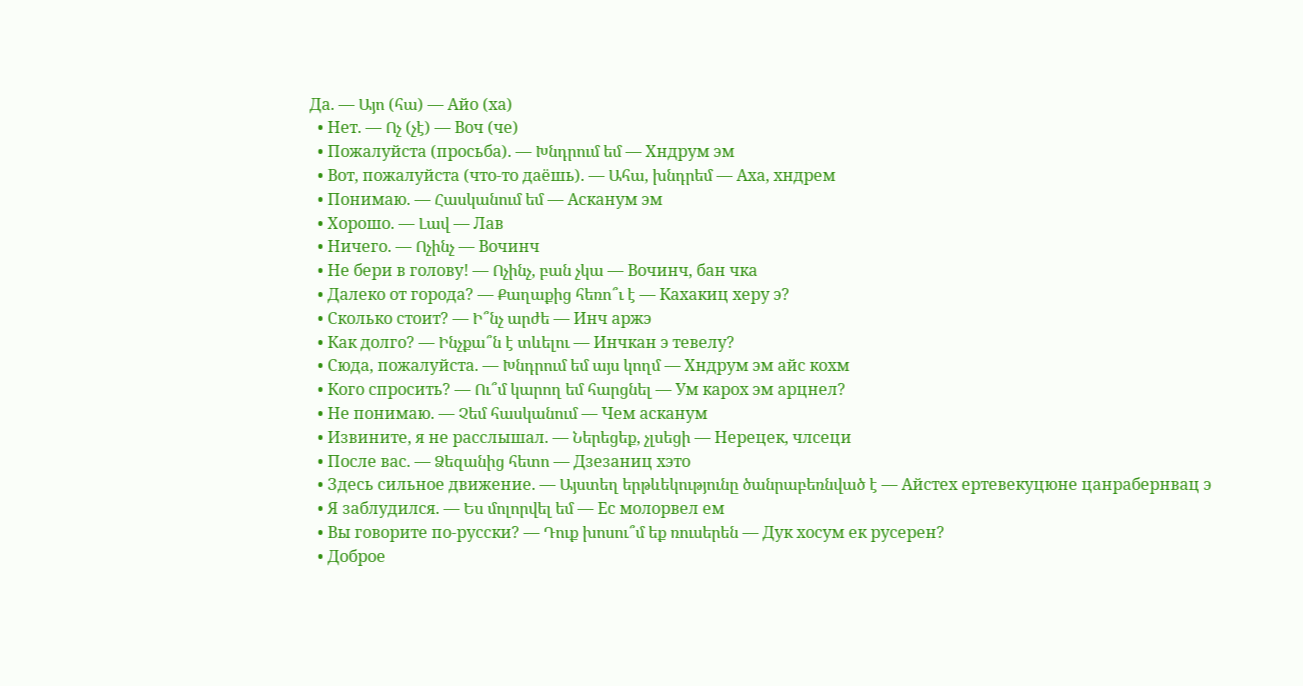Да. — Այո (հա) — Айо (ха)
  • Нет. — Ոչ (չէ) — Воч (че)
  • Пожалуйста (просьба). — Խնդրում եմ — Хндрум эм
  • Вот, пожалуйста (что-то даёшь). — Ահա, խնդրեմ — Аха, хндрем
  • Понимаю. — Հասկանում եմ — Асканум эм
  • Хорошо. — Լավ — Лав
  • Ничего. — Ոչինչ — Вочинч
  • Не бери в голову! — Ոչինչ, բան չկա — Вочинч, бан чка
  • Далеко от города? — Քաղաքից հեռո՞ւ է — Кахакиц херу э?
  • Сколько стоит? — Ի՞նչ արժե — Инч аржэ
  • Как долго? — Ինչքա՞ն է տևելու — Инчкан э тевелу?
  • Сюда, пожалуйста. — Խնդրում եմ այս կողմ — Хндрум эм айс кохм
  • Кого спросить? — Ու՞մ կարող եմ հարցնել — Ум карох эм арцнел?
  • Не понимаю. — Չեմ հասկանում — Чем асканум
  • Извините, я не расслышал. — Ներեցեք, չլսեցի — Нерецек, члсеци
  • После вас. — Ձեզանից հետո — Дзезаниц хэто
  • Здесь сильное движение. — Այստեղ երթևեկությունը ծանրաբեռնված է — Айстех ертевекуцюне цанрабернвац э
  • Я заблудился. — Ես մոլորվել եմ — Ес молорвел ем
  • Вы говорите по-русски? — Դուք խոսու՞մ եք ռուսերեն — Дук хосум ек русерен?
  • Доброе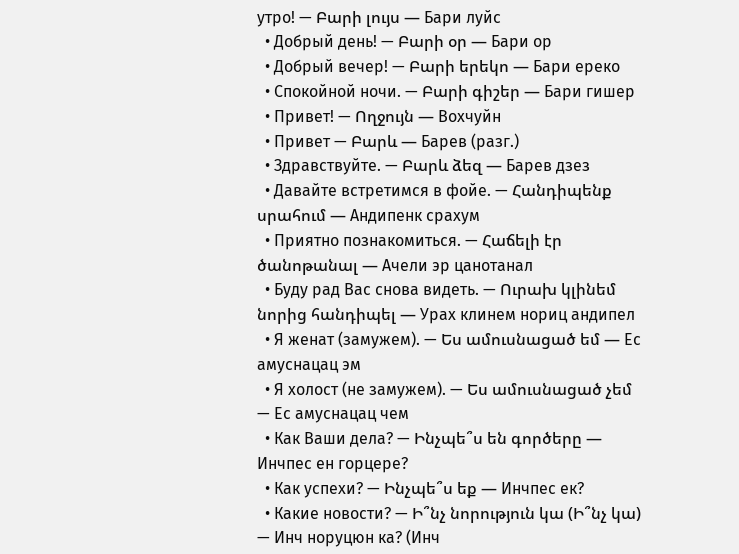утро! — Բարի լույս — Бари луйс
  • Добрый день! — Բարի օր — Бари ор
  • Добрый вечер! — Բարի երեկո — Бари ереко
  • Спокойной ночи. — Բարի գիշեր — Бари гишер
  • Привет! — Ողջույն — Вохчуйн
  • Привет — Բարև — Барев (разг.)
  • Здравствуйте. — Բարև ձեզ — Барев дзез
  • Давайте встретимся в фойе. — Հանդիպենք սրահում — Андипенк срахум
  • Приятно познакомиться. — Հաճելի էր ծանոթանալ — Ачели эр цанотанал
  • Буду рад Вас снова видеть. — Ուրախ կլինեմ նորից հանդիպել — Урах клинем нориц андипел
  • Я женат (замужем). — Ես ամուսնացած եմ — Ес амуснацац эм
  • Я холост (не замужем). — Ես ամուսնացած չեմ — Ес амуснацац чем
  • Как Ваши дела? — Ինչպե՞ս են գործերը — Инчпес ен горцере?
  • Как успехи? — Ինչպե՞ս եք — Инчпес ек?
  • Какие новости? — Ի՞նչ նորություն կա (Ի՞նչ կա) — Инч норуцюн ка? (Инч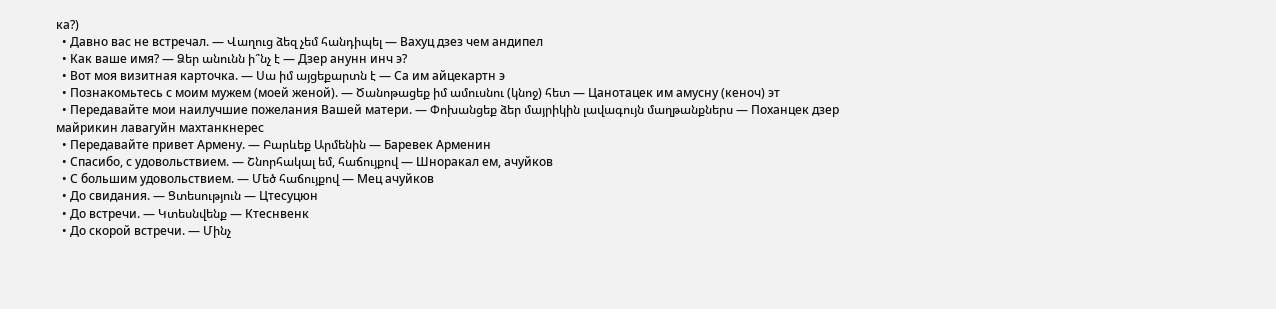ка?)
  • Давно вас не встречал. — Վաղուց ձեզ չեմ հանդիպել — Вахуц дзез чем андипел
  • Как ваше имя? — Ձեր անունն ի՞նչ է — Дзер анунн инч э?
  • Вот моя визитная карточка. — Սա իմ այցեքարտն է — Са им айцекартн э
  • Познакомьтесь с моим мужем (моей женой). — Ծանոթացեք իմ ամուսնու (կնոջ) հետ — Цанотацек им амусну (кеноч) эт
  • Передавайте мои наилучшие пожелания Вашей матери. — Փոխանցեք ձեր մայրիկին լավագույն մաղթանքներս — Поханцек дзер майрикин лавагуйн махтанкнерес
  • Передавайте привет Армену. — Բարևեք Արմենին — Баревек Арменин
  • Спасибо, с удовольствием. — Շնորհակալ եմ, հաճույքով — Шноракал ем, ачуйков
  • С большим удовольствием. — Մեծ հաճույքով — Мец ачуйков
  • До свидания. — Ցտեսություն — Цтесуцюн
  • До встречи. — Կտեսնվենք — Ктеснвенк
  • До скорой встречи. — Մինչ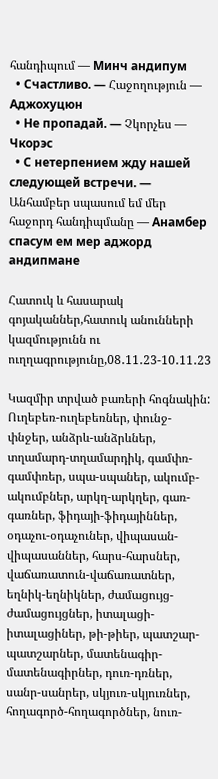հանդիպում — Минч андипум
  • Счастливо. — Հաջողություն — Аджохуцюн
  • Не пропадай. — Չկորչես — Чкорэс
  • С нетерпением жду нашей следующей встречи. — Անհամբեր սպասում եմ մեր հաջորդ հանդիպմանը — Анамбер спасум ем мер аджорд андипмане

Հատուկ և հասարակ գոյականներ,հատուկ անունների կազմությունն ու ուղղագրությունը,08․11․23-10․11․23

Կազմիր տրված բառերի հոգնակին:
Ուղեբեռ-ուղեբեռներ, փունջ-փնջեր, անձրև-անձրևներ, տղամարդ-տղամարդիկ, գամփռ-գամփռեր, սպա-սպաներ, ակումբ-ակումբներ, արկղ-արկղեր, գառ-գառներ, ֆիդայի-ֆիդայիններ, օդաչու-օդաչուներ, վիպասան-վիպասաններ, հարս-հարսներ, վաճառատուն-վաճառատներ, եղնիկ-եղնիկներ, ժամացույց-ժամացույցներ, իտալացի-իտալացիներ, թի-թիեր, պատշար-պատշարներ, մատենագիր-մատենագիրներ, դուռ-դռներ, սանր-սանրեր, սկյուռ-սկյուռներ, հողագործ-հողագործներ, նուռ-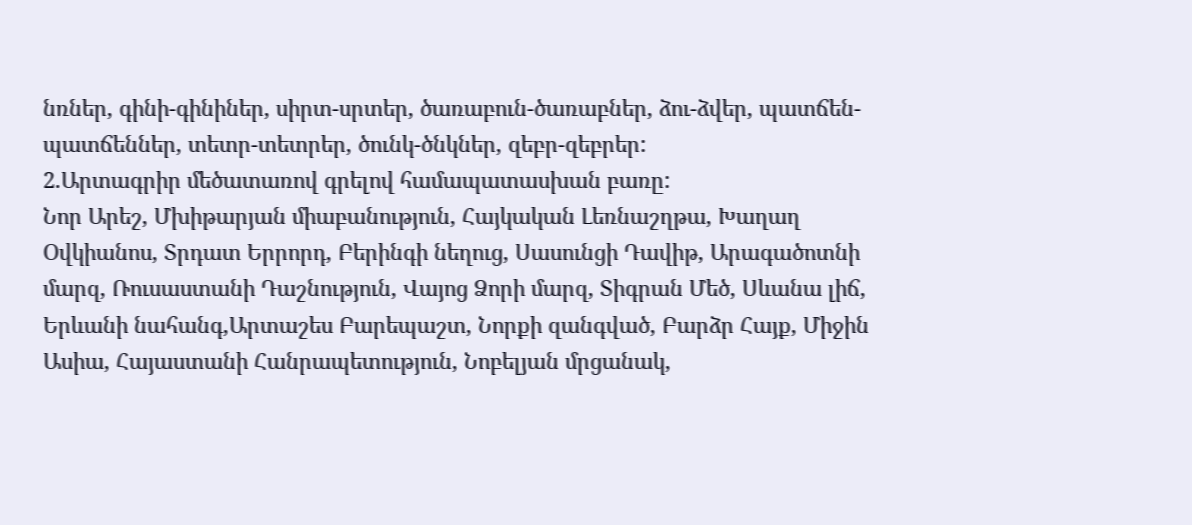նռներ, գինի-գինիներ, սիրտ-սրտեր, ծառաբուն-ծառաբներ, ձու-ձվեր, պատճեն-պատճեններ, տետր-տետրեր, ծունկ-ծնկներ, զեբր-զեբրեր:
2.Արտագրիր մեծատառով գրելով համապատասխան բառը:
Նոր Արեշ, Մխիթարյան միաբանություն, Հայկական Լեռնաշղթա, Խաղաղ Օվկիանոս, Տրդատ Երրորդ, Բերինգի նեղուց, Սասունցի Դավիթ, Արագածոտնի մարզ, Ռուսաստանի Դաշնություն, Վայոց Ձորի մարզ, Տիգրան Մեծ, Սևանա լիճ, Երևանի նահանգ,Արտաշես Բարեպաշտ, Նորքի զանգված, Բարձր Հայք, Միջին Ասիա, Հայաստանի Հանրապետություն, Նոբելյան մրցանակ,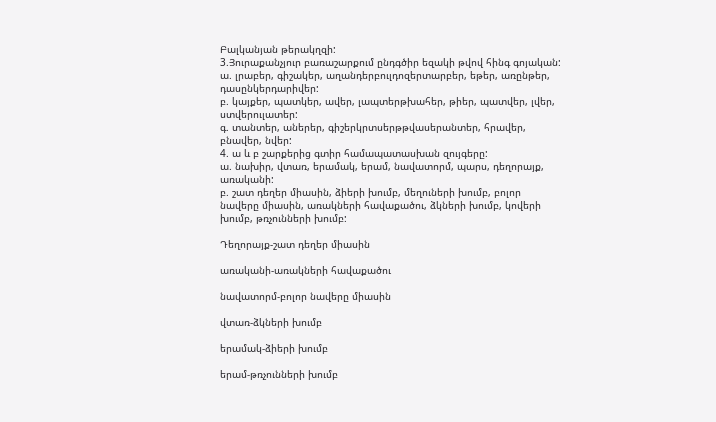Բալկանյան թերակղզի:
3.Յուրաքանչյուր բառաշարքում ընդգծիր եզակի թվով հինգ գոյական:
ա. լրաբեր, գիշակեր, աղանդերբուլդոզերտարբեր, եթեր, առընթեր, դասընկերդարիվեր:
բ. կայքեր, պատկեր, ավեր, լապտերթխահեր, թիեր, պատվեր, լվեր, ստվերուլատեր:
գ. տանտեր, աներեր, գիշերկրտսերթթվասերանտեր, հրավեր, բնավեր, նվեր:
4. ա և բ շարքերից գտիր համապատասխան զույգերը:
ա. նախիր, վտառ, երամակ, երամ, նավատորմ, պարս, դեղորայք, առականի:
բ. շատ դեղեր միասին, ձիերի խումբ, մեղուների խումբ, բոլոր նավերը միասին, առակների հավաքածու, ձկների խումբ, կովերի խումբ, թռչունների խումբ:

Դեղորայք-շատ դեղեր միասին

առականի-առակների հավաքածու

նավատորմ-բոլոր նավերը միասին

վտառ-ձկների խումբ

երամակ-ձիերի խումբ

երամ-թռչունների խումբ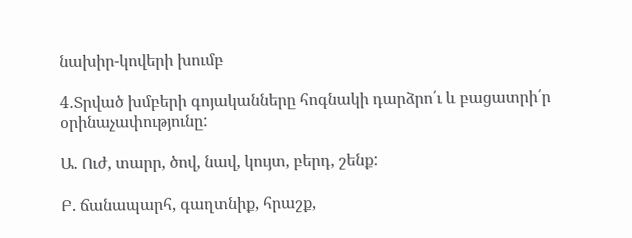նախիր-կովերի խումբ

4․Տրված խմբերի գոյականները հոգնակի դարձրո՛ւ և բացատրի՛ր օրինաչափությունը:

Ա. Ուժ, տարր, ծով, նավ, կույտ, բերդ, շենք:

Բ. ճանապարհ, գաղտնիք, հրաշք,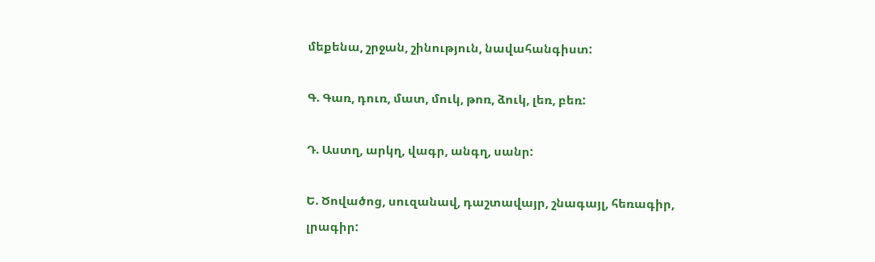մեքենա, շրջան, շինություն, նավահանգիստ:

Գ. Գառ, դուռ, մատ, մուկ, թոռ, ձուկ, լեռ, բեռ:

Դ. Աստղ, արկղ, վագր, անգղ, սանր:

Ե. Ծովածոց, սուզանավ, դաշտավայր, շնագայլ, հեռագիր, լրագիր: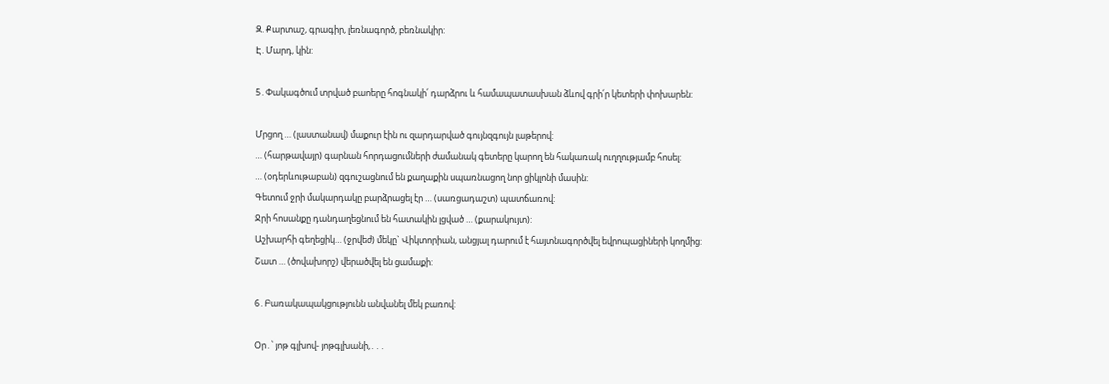Զ. Քարտաշ, գրագիր, լեռնագործ, բեռնակիր:
Է. Մարդ, կին:

5․Փակագծում տրված բաոերը հոգնակի՛ դարձրու և համապատասխան ձևով գրի՛ր կետերի փոխարեն:

Մրցող … (լաստանավ) մաքուր էին ու զարդարված գույնզգույն լաթերով:
… (հարթավայր) գարնան հորդացումների ժամանակ գետերը կարող են հակառակ ուղղությամբ հոսել:
… (օդերևութաբան) զգուշացնում են քաղաքին սպառնացող նոր ցիկլոնի մասին:
Գետում ջրի մակարդակը բարձրացել էր … (սառցադաշտ) պատճառով:
Ջրի հոսանքը դանդաղեցնում են հատակին լցված … (քարակույտ):
Աշխարհի գեղեցիկ… (ջրվեժ) մեկը` Վիկտորիան, անցյալ դարում է հայտնագործվել եվրոպացիների կողմից:
Շատ … (ծովախորշ) վերածվել են ցամաքի:

6․Բառակապակցությունն անվանել մեկ բառով:

Օր․՝ յոթ գլխով- յոթգլխանի,․․․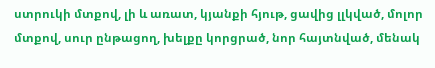ստրուկի մտքով, լի և առատ, կյանքի հյութ, ցավից լլկված, մոլոր մտքով, սուր ընթացող, խելքը կորցրած, նոր հայտնված, մենակ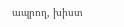ապրող, խիստ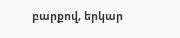բարքով, երկար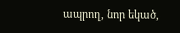ապրող, նոր եկած,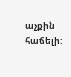աչքին հաճելի: